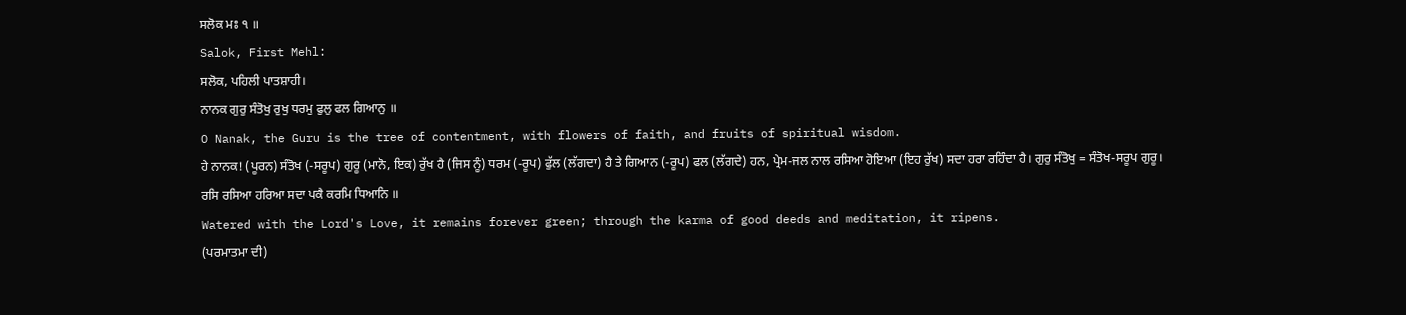ਸਲੋਕ ਮਃ ੧ ॥
Salok, First Mehl:
ਸਲੋਕ, ਪਹਿਲੀ ਪਾਤਸ਼ਾਹੀ।
ਨਾਨਕ ਗੁਰੁ ਸੰਤੋਖੁ ਰੁਖੁ ਧਰਮੁ ਫੁਲੁ ਫਲ ਗਿਆਨੁ ॥
O Nanak, the Guru is the tree of contentment, with flowers of faith, and fruits of spiritual wisdom.
ਹੇ ਨਾਨਕ! (ਪੂਰਨ) ਸੰਤੋਖ (-ਸਰੂਪ) ਗੁਰੂ (ਮਾਨੋ, ਇਕ) ਰੁੱਖ ਹੈ (ਜਿਸ ਨੂੰ) ਧਰਮ (-ਰੂਪ) ਫੁੱਲ (ਲੱਗਦਾ) ਹੈ ਤੇ ਗਿਆਨ (-ਰੂਪ) ਫਲ (ਲੱਗਦੇ) ਹਨ, ਪ੍ਰੇਮ-ਜਲ ਨਾਲ ਰਸਿਆ ਹੋਇਆ (ਇਹ ਰੁੱਖ) ਸਦਾ ਹਰਾ ਰਹਿੰਦਾ ਹੈ। ਗੁਰੁ ਸੰਤੋਖੁ = ਸੰਤੋਖ-ਸਰੂਪ ਗੁਰੂ।
ਰਸਿ ਰਸਿਆ ਹਰਿਆ ਸਦਾ ਪਕੈ ਕਰਮਿ ਧਿਆਨਿ ॥
Watered with the Lord's Love, it remains forever green; through the karma of good deeds and meditation, it ripens.
(ਪਰਮਾਤਮਾ ਦੀ)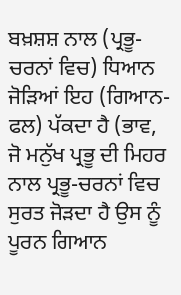ਬਖ਼ਸ਼ਸ਼ ਨਾਲ (ਪ੍ਰਭੂ-ਚਰਨਾਂ ਵਿਚ) ਧਿਆਨ ਜੋੜਿਆਂ ਇਹ (ਗਿਆਨ-ਫਲ) ਪੱਕਦਾ ਹੈ (ਭਾਵ, ਜੋ ਮਨੁੱਖ ਪ੍ਰਭੂ ਦੀ ਮਿਹਰ ਨਾਲ ਪ੍ਰਭੂ-ਚਰਨਾਂ ਵਿਚ ਸੁਰਤ ਜੋੜਦਾ ਹੈ ਉਸ ਨੂੰ ਪੂਰਨ ਗਿਆਨ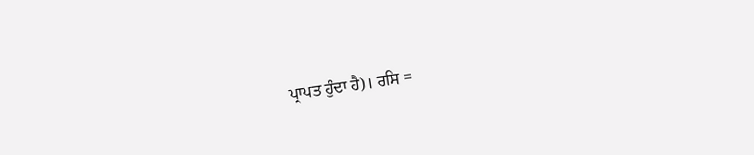ਪ੍ਰਾਪਤ ਹੁੰਦਾ ਹੈ)। ਰਸਿ =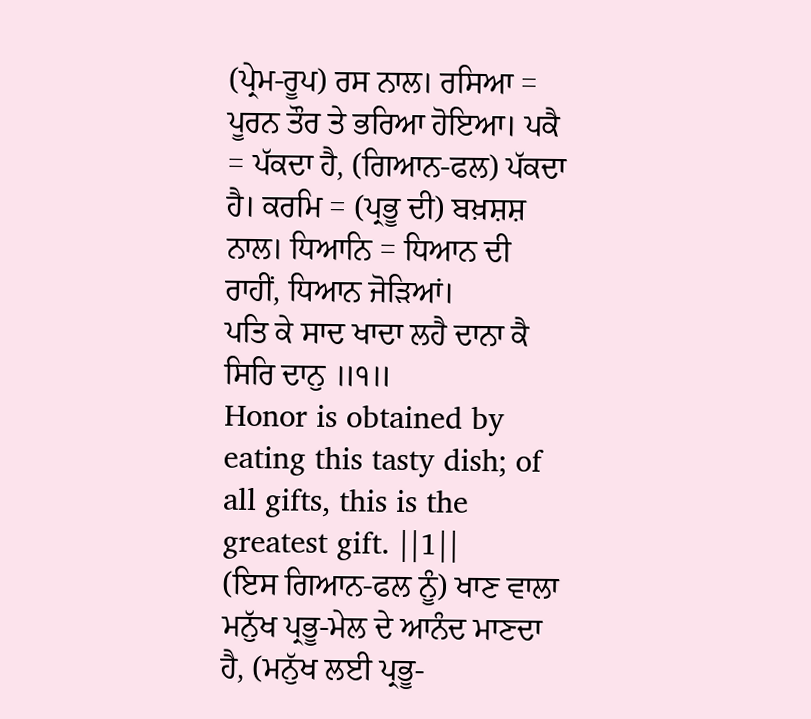(ਪ੍ਰੇਮ-ਰੂਪ) ਰਸ ਨਾਲ। ਰਸਿਆ = ਪੂਰਨ ਤੌਰ ਤੇ ਭਰਿਆ ਹੋਇਆ। ਪਕੈ = ਪੱਕਦਾ ਹੈ, (ਗਿਆਨ-ਫਲ) ਪੱਕਦਾ ਹੈ। ਕਰਮਿ = (ਪ੍ਰਭੂ ਦੀ) ਬਖ਼ਸ਼ਸ਼ ਨਾਲ। ਧਿਆਨਿ = ਧਿਆਨ ਦੀ ਰਾਹੀਂ, ਧਿਆਨ ਜੋੜਿਆਂ।
ਪਤਿ ਕੇ ਸਾਦ ਖਾਦਾ ਲਹੈ ਦਾਨਾ ਕੈ ਸਿਰਿ ਦਾਨੁ ॥੧॥
Honor is obtained by eating this tasty dish; of all gifts, this is the greatest gift. ||1||
(ਇਸ ਗਿਆਨ-ਫਲ ਨੂੰ) ਖਾਣ ਵਾਲਾ ਮਨੁੱਖ ਪ੍ਰਭੂ-ਮੇਲ ਦੇ ਆਨੰਦ ਮਾਣਦਾ ਹੈ, (ਮਨੁੱਖ ਲਈ ਪ੍ਰਭੂ-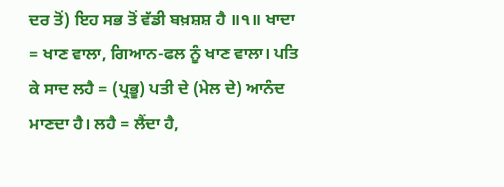ਦਰ ਤੋਂ) ਇਹ ਸਭ ਤੋਂ ਵੱਡੀ ਬਖ਼ਸ਼ਸ਼ ਹੈ ॥੧॥ ਖਾਦਾ = ਖਾਣ ਵਾਲਾ, ਗਿਆਨ-ਫਲ ਨੂੰ ਖਾਣ ਵਾਲਾ। ਪਤਿ ਕੇ ਸਾਦ ਲਹੈ = (ਪ੍ਰਭੂ) ਪਤੀ ਦੇ (ਮੇਲ ਦੇ) ਆਨੰਦ ਮਾਣਦਾ ਹੈ। ਲਹੈ = ਲੈਂਦਾ ਹੈ,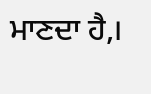ਮਾਣਦਾ ਹੈ,।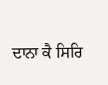ਦਾਨਾ ਕੈ ਸਿਰਿ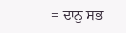= ਦਾਨੁ ਸਭ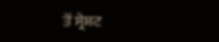ਤੋਂ ਸ੍ਰੇਸ਼ਟ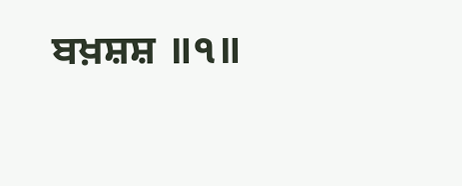ਬਖ਼ਸ਼ਸ਼ ॥੧॥